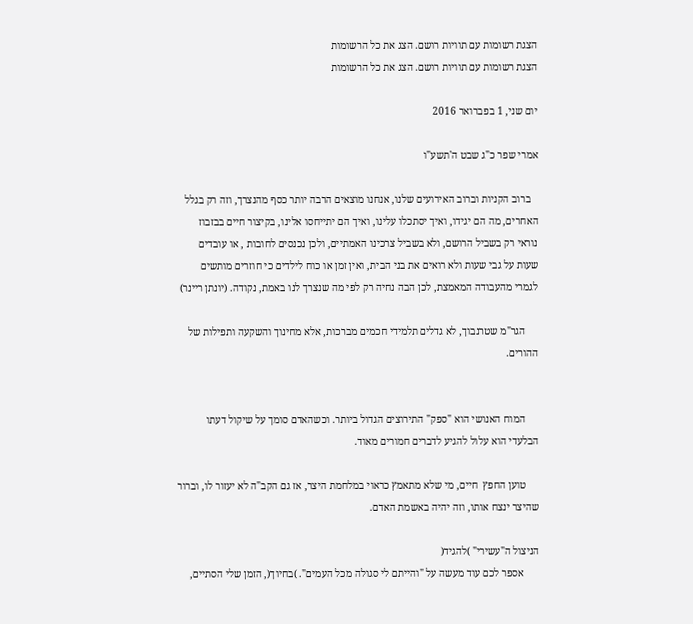הצגת רשומות עם תוויות רושם. הצג את כל הרשומות
הצגת רשומות עם תוויות רושם. הצג את כל הרשומות

יום שני, 1 בפברואר 2016

אמרי שפר כ"ג שבט ה'תשע"ו

   ברוב הקניות וברוב האירועים שלנו, אנחנו מוצאים הרבה יותר כסף מהנצרך, וזה רק בגלל האחרים, מה הם יגידו, ואיך יסתכלו עלינו, ואיך הם יתייחסו אלינו, בקיצור חיים בבזבוז נוראי רק בשביל הרושם, ולא בשביל צרכינו האמתיים, ולכן נכנסים לחובות , או עובדים שעות על גבי שעות ולא רואים את בני הבית, ואין זמן או כוח לילדים כי חוזרים מותשים לגמרי מהעבודה המאמצת, לכן הבה נחיה רק לפי מה שנצרך לנו באמת, נקודה. (יונתן ריינר)

     הגר"מ שטרנבוך, לא גדלים תלמידי חכמים מברכות, אלא מחינוך והשקעה ותפילות של ההורים.


     המוח האנושי הוא "ספק" התירוצים הגדול ביותר. וכשהאדם סומך על שיקול דעתו הבלעדי הוא עלול להגיע לדברים חמורים מאוד.

     טוען החפץ  חיים, מי שלא מתאמץ כראוי במלחמת היצר, אז גם הקב"ה לא יעזור לו, וברור שהיצר ינצח אותו, וזה יהיה באשמת האדם.

הניצול ה"עשירי" )להגיד(
      אספר לכם עוד מעשה על "והייתם לי סגולה מכל העמים". )בחיוך(, הזמן שלי הסתיים,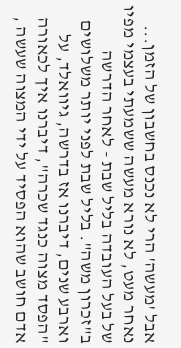אבל 'מעשה' הרי לא נכנס בחשבון של הזמן... נאחר מעט, לא נורא מעשה ששמעתי בעצמי מפיו של בעל העובדה בליל שבת - לאחר הדרשה ב"זכרון משה". בליל שבת לפני יותר משלושים וארבע שנים, דיברנו אז בדרשה, גיוואלד, על "הפסד מצוה כנגד שכרה", דיברנו איך לכאורה אדם חושב שהוא הפסיד על ידי המצוה שעשה ,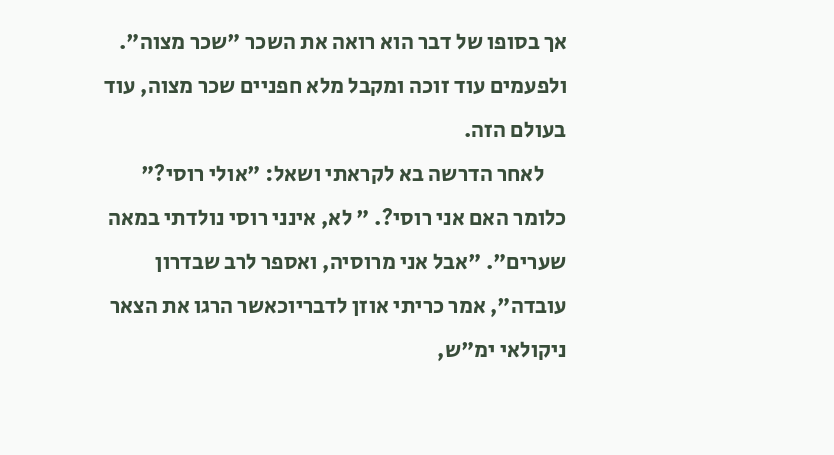אך בסופו של דבר הוא רואה את השכר "שכר מצוה". ולפעמים עוד זוכה ומקבל מלא חפניים שכר מצוה, עוד בעולם הזה.
     לאחר הדרשה בא לקראתי ושאל: "אולי רוסי?" כלומר האם אני רוסי?. " לא, אינני רוסי נולדתי במאה שערים". "אבל אני מרוסיה, ואספר לרב שבדרון עובדה", אמר כריתי אוזן לדבריוכאשר הרגו את הצאר ניקולאי ימ"ש,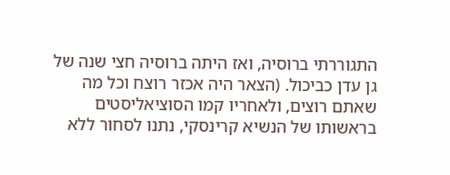התגוררתי ברוסיה, ואז היתה ברוסיה חצי שנה של גן עדן כביכול. (הצאר היה אכזר רוצח וכל מה שאתם רוצים, ולאחריו קמו הסוציאליסטים בראשותו של הנשיא קרינסקי, נתנו לסחור ללא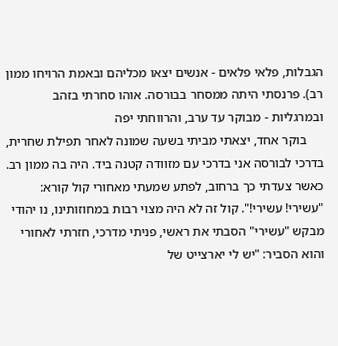הגבלות, פלאי פלאים - אנשים יצאו מכליהם ובאמת הרויחו ממון רב). פרנסתי היתה ממסחר בבורסה. אוהו סחרתי בזהב ובמרגליות - מבוקר עד ערב, והרווחתי יפה
     בוקר אחד, יצאתי מביתי בשעה שמונה לאחר תפילת שחרית, בדרכי לבורסה אני בדרכי עם מזוודה קטנה ביד. היה בה ממון רב. כאשר צעדתי כך ברחוב, לפתע שמעתי מאחורי קול קורא: "עשירי! עשירי!". קול זה לא היה מצוי רבות במחוזותינו, נו יהודי מבקש "עשירי" הסבתי את ראשי, פניתי מדרכי, חזרתי לאחורי והוא הסביר: "יש לי יארצייט של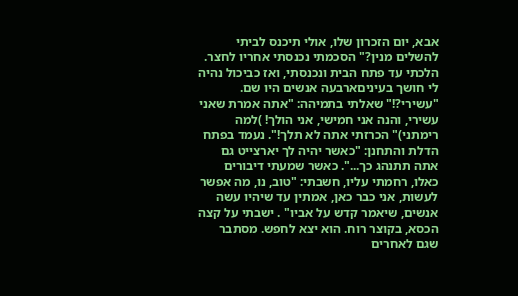אבא, יום הזכרון שלו, אולי תיכנס לביתי להשלים מנין?" הסכמתי נכנסתי אחריו לחצר. הלכתי עד פתח הבית ונכנסתי, ואז כביכול נהיה לי חושך בעיניםארבעה אנשים היו שם. "עשירי?!" שאלתי בתמיהה: "אתה אמרת שאני עשירי, והנה אני חמישי, אני הולך! )למה רימתני)" הכרזתי אתה לא תלך!". נעמד בפתח הדלת והתחנן: "כאשר יהיה לך יארצייט גם אתה תתנהג כך...". כאשר שמעתי דיבורים כאלו, רחמתי עליו, חשבתי: "טוב, נו, מה אפשר לעשות, אני כבר כאן, אמתין עד שיהיו עשה אנשים, שיאמר קדש על אביו" . ישבתי על קצה הכסא, בקוצר רוח. הוא יצא לחפש. מסתבר שגם לאחרים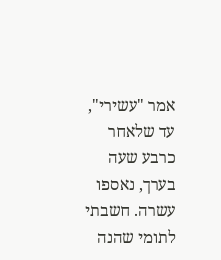אמר "עשירי", עד שלאחר כרבע שעה בערך, נאספו עשרה. חשבתי לתומי שהנה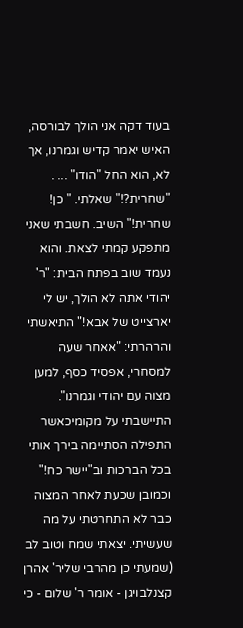בעוד דקה אני הולך לבורסה, האיש יאמר קדיש וגמרנו, אך לא, הוא החל "הודו" ... . "שחרית?!" שאלתי. " כן! שחרית!" השיב. חשבתי שאני מתפקע קמתי לצאת. והוא נעמד שוב בפתח הבית: "ר' יהודי אתה לא הולך, יש לי יארצייט של אבא!" התיאשתי והרהרתי: "אאחר שעה למסחרי, אפסיד כסף, למען מצוה עם יהודי וגמרנו". התיישבתי על מקומיכאשר התפילה הסתיימה בירך אותי בכל הברכות וב"יישר כח!" וכמובן שכעת לאחר המצוה כבר לא התחרטתי על מה שעשיתי. יצאתי שמח וטוב לב (שמעתי כן מהרבי שליר' אהרן קצנלבויגן - אומר ר' שלום - כי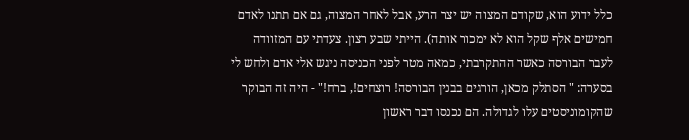כלל ידוע הוא, שקודם המצוה יש יצר הרע, אבל לאחר המצוה, גם אם תתנו לאדם חמישים אלף שקל הוא לא ימכור אותה). הייתי שבע רצון. צעדתי עם המזוודה לעבר הבורסה כאשר ההתקרבתי, כמאה מטר לפני הכניסה ניגש אלי אדם ולחש לי בסערה: " הסתלק מכאן, הורגים בבנין הבורסה! רוצחים!, ברח!" - היה זה הבוקר שהקומוניסטים עלו לגדולה. הם נכנסו דבר ראשון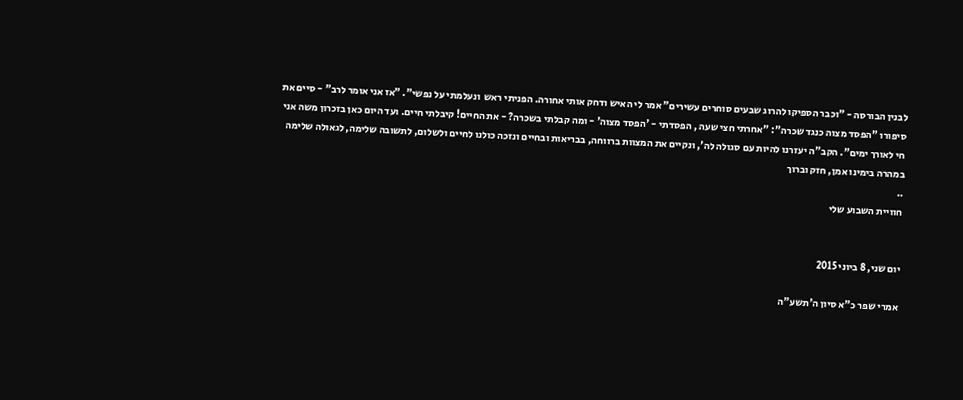לבנין הבורסה - "וכבר הספיקו להרוג שבעים סוחרים עשירים" אמר לי האיש ודחק אותי אחורה. הפניתי ראש  ונעלמתי על נפשי". "אז אני אומר לרב" - סיים את סיפורו "הפסד מצוה כנגד שכרה": "אחרתי חצי שעה , הפסדתי - 'הפסד מצוה' - ומה קבלתי בשכרה? - את החיים! קיבלתי חיים. ועד היום כאן בזכרון משה אני חי לאורך ימים". הקב"ה יעזרנו להיות עם סגולה לה', ונקיים את המצוות ברווחה, בבריאות ובחיים ונזכה כולנו לחיים ולשלום, לתשובה שלימה, לגאולה שלימה במהרה בימינו אמן, חזק וברוך
..
חוויית השבוע שלי


יום שני, 8 ביוני 2015

אמרי שפר כ"א סיון ה'תשע"ה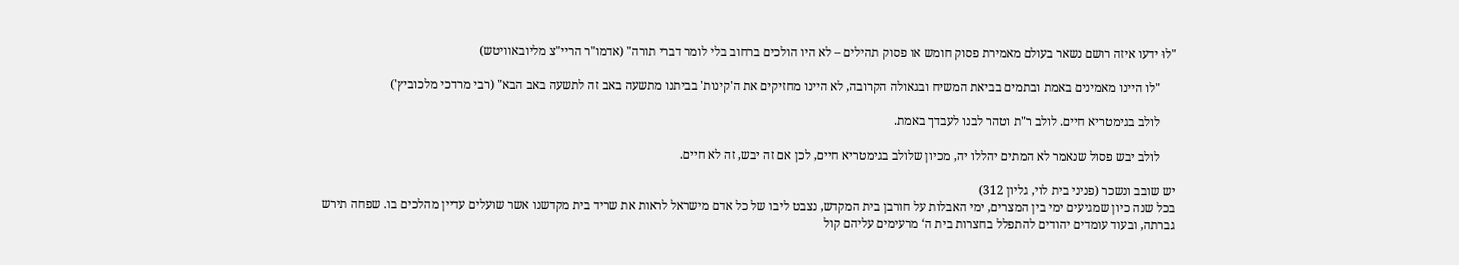"לוּ ידעו איזה רושם נשאר בעולם מאמירת פסוק חומש או פסוק תהילים – לא היו הולכים ברחוב בלי לומר דברי תורה" (אדמו"ר הריי"צ מליובאוויטש)

     "לו היינו מאמינים באמת ובתמים בביאת המשיח ובגאולה הקרובה, לא היינו מחזיקים את ה'קינות' בביתנו מתשעה באב זה לתשעה באב הבא" (רבי מרדכי מלכוביץ')

     לולב בגימטריא חיים. לולב ר"ת וטהר לבנו לעבדך באמת.

     לולב יבש פסול שנאמר לא המתים יהללו יה, מכיון שלולב בגימטריא חיים, לכן אם זה יבש, זה לא חיים.

יש שובב ונשכר (פניני בית לוי, גליון 312)
בכל שנה כיון שמגיעים ימי בין המצרים, ימי האבלות על חורבן בית המקדש, נצבט ליבו של כל אדם מישראל לראות את שריד בית מקדשנו אשר שועלים עדיין מהלכים בו. שפחה תירש גברתה, ובעוד עומדים יהודים להתפלל בחצרות בית ה‘ מרעימים עליהם קול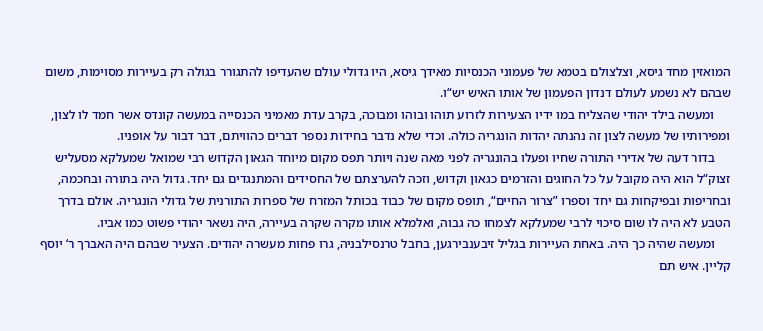המואזין מחד גיסא, וצלצולם בטמא של פעמוני הכנסיות מאידך גיסא, היו גדולי עולם שהעדיפו להתגורר בגולה רק בעיירות מסוימות, משום שבהם לא נשמע לעולם דנדון הפעמון של אותו האיש יש“ו.
     ומעשה בילד יהודי שהצליח במו ידיו הצעירות לזרוע תוהו ובוהו ומבוכה, בקרב עדת מאמיני הכנסייה במעשה קונדס אשר חמד לו לצון, ומפירותיו של מעשה לצון זה נהנתה יהדות הונגריה כולה. וכדי שלא נדבר בחידות נספר דברים כהוויתם, דבר דבור על אופניו.
     בדור דעה של אדירי התורה שחיו ופעלו בהונגריה לפני מאה שנה ויותר תפס מקום מיוחד הגאון הקדוש רבי שמואל שמעלקא מסעליש זצוק“ל הוא היה מקובל על כל החוגים והזרמים כגאון וקדוש, וזכה להערצתם של החסידים והמתנגדים גם יחד. גדול היה בתורה ובחכמה, ובחריפות ובפיקחות גם יחד וספרו ”צרור החיים“, תופס מקום של כבוד בכותל המזרח של ספרות התורנית של גדולי הונגריה. אולם בדרך הטבע לא היה לו שום סיכוי לרבי שמעלקא לצמחו כה גבוה, ואלמלא אותו מקרה שקרה בעיירה, היה נשאר יהודי פשוט כמו אביו.
     ומעשה שהיה כך היה. באחת העיירות בגליל זיבענבירגען, בחבל טרנסילבניה, גרו פחות מעשרה יהודים. הצעיר שבהם היה האברך ר‘ יוסף קליין. איש תם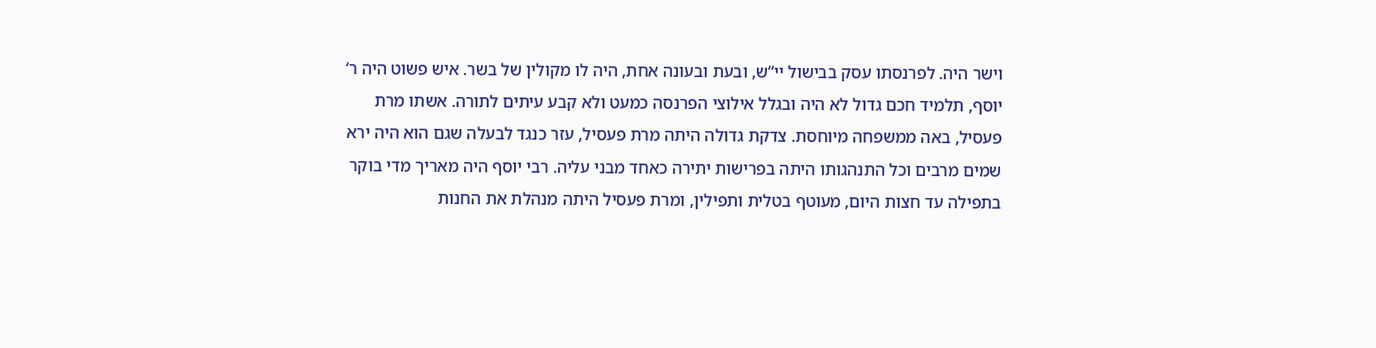וישר היה. לפרנסתו עסק בבישול יי“ש, ובעת ובעונה אחת, היה לו מקולין של בשר. איש פשוט היה ר‘ יוסף, תלמיד חכם גדול לא היה ובגלל אילוצי הפרנסה כמעט ולא קבע עיתים לתורה. אשתו מרת פעסיל, באה ממשפחה מיוחסת. צדקת גדולה היתה מרת פעסיל, עזר כנגד לבעלה שגם הוא היה ירא שמים מרבים וכל התנהגותו היתה בפרישות יתירה כאחד מבני עליה. רבי יוסף היה מאריך מדי בוקר בתפילה עד חצות היום, מעוטף בטלית ותפילין, ומרת פעסיל היתה מנהלת את החנות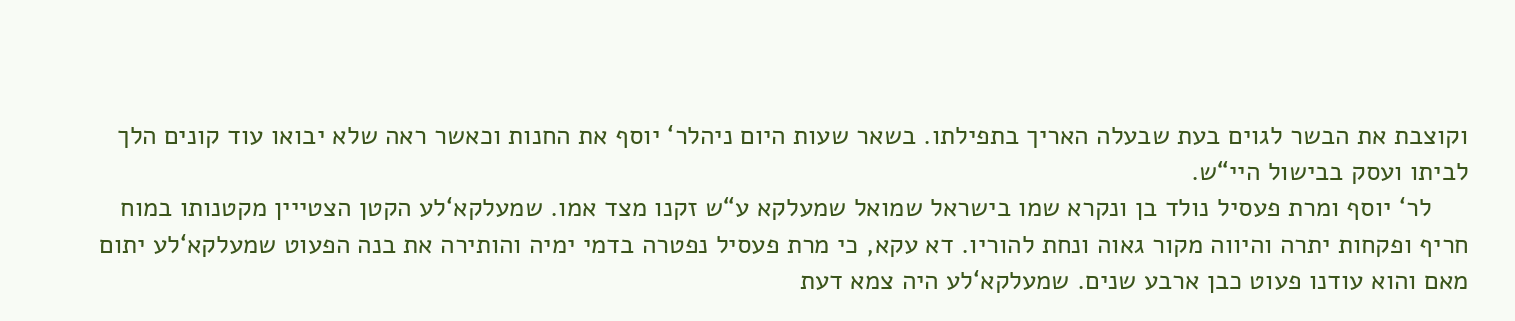וקוצבת את הבשר לגוים בעת שבעלה האריך בתפילתו. בשאר שעות היום ניהלר‘ יוסף את החנות וכאשר ראה שלא יבואו עוד קונים הלך לביתו ועסק בבישול היי“ש.
     לר‘ יוסף ומרת פעסיל נולד בן ונקרא שמו בישראל שמואל שמעלקא ע“ש זקנו מצד אמו. שמעלקא‘לע הקטן הצטייין מקטנותו במוח חריף ופקחות יתרה והיווה מקור גאוה ונחת להוריו. דא עקא, כי מרת פעסיל נפטרה בדמי ימיה והותירה את בנה הפעוט שמעלקא‘לע יתום מאם והוא עודנו פעוט כבן ארבע שנים. שמעלקא‘לע היה צמא דעת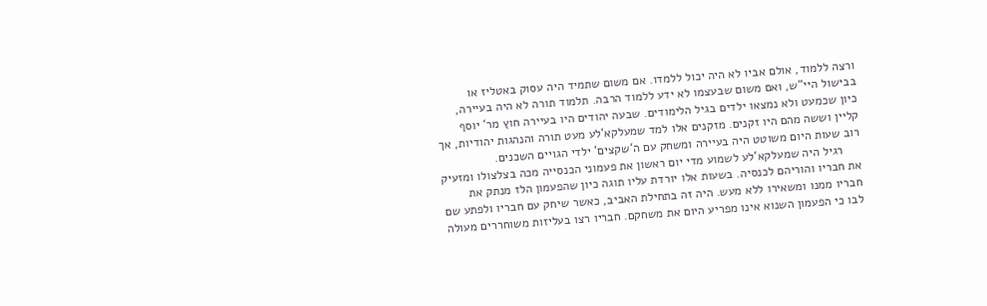ורצה ללמוד, אולם אביו לא היה יכול ללמדו. אם משום שתמיד היה עסוק באטליז או בבישול היי“ש, ואם משום שבעצמו לא ידע ללמוד הרבה. תלמוד תורה לא היה בעיירה, כיון שכמעט ולא נמצאו ילדים בגיל הלימודים. שבעה יהודים היו בעיירה חוץ מר‘ יוסף קליין וששה מהם היו זקנים. מזקנים אלו למד שמעלקא‘לע מעט תורה והנהגות יהודיות, אך רוב שעות היום משוטט היה בעיירה ומשחק עם ה‘שקצים‘ ילדי הגויים השכנים.
     רגיל היה שמעלקא‘לע לשמוע מדי יום ראשון את פעמוני הכנסייה מכה בצלצולו ומזעיק את חבריו והוריהם לכנסיה. בשעות אלו יורדת עליו תוגה כיון שהפעמון הלז מנתק את חבריו ממנו ומשאירו ללא מעש. היה זה בתחילת האביב, כאשר שיחק עם חבריו ולפתע שם לבו כי הפעמון השנוא אינו מפריע היום את משחקם. חבריו רצו בעליזות משוחררים מעולה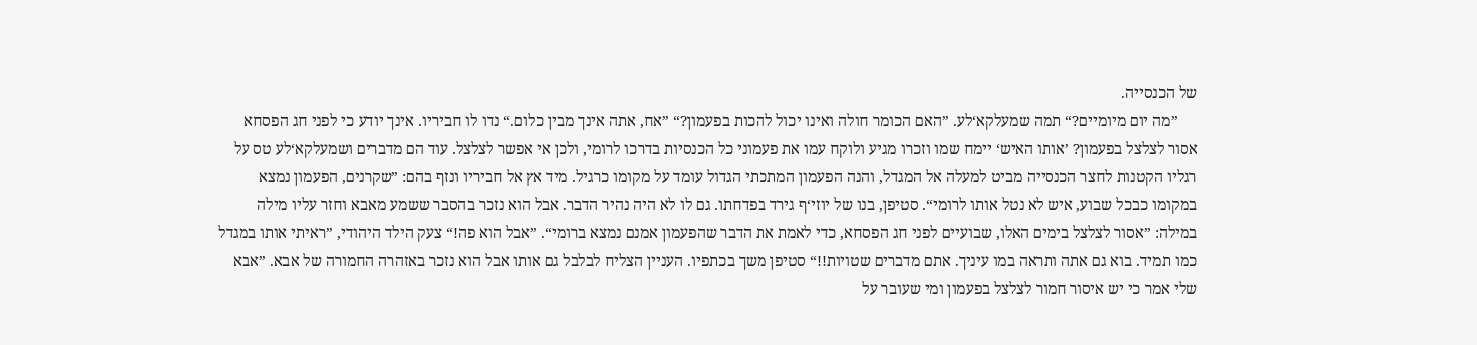של הכנסייה.
     ”מה יום מיומיים?“ תמה שמעלקא‘לע. ”האם הכומר חולה ואינו יכול להכות בפעמון?“ ”אח, אתה אינך מבין כלום.“ נדו לו חביריו. אינך יודע כי לפני חג הפסחא אסור לצלצל בפעמון? ’אותו האיש‘ יימח שמו וזכרו מגיע ולוקח עמו את פעמוני כל הכנסיות בדרכו לרומי, ולכן אי אפשר לצלצל. עוד הם מדברים ושמעלקא‘לע טס על רגליו הקטנות לחצר הכנסייה מביט למעלה אל המגדל, והנה הפעמון המתכתי הגדול עומד על מקומו כרגיל. מיד אץ אל חביריו ונזף בהם: ”שקרנים, הפעמון נמצא במקומו כבכל שבוע, איש לא נטל אותו לרומי“. סטיפן, בנו של יוזי‘ף גירד בפדחתו. גם לו לא היה נהיר הדבר. אבל הוא נזכר בהסבר ששמע מאבא וחזר עליו מילה במילה: ”אסור לצלצל בימים האלו, שבועיים לפני חג הפסחא, כדי לאמת את הדבר שהפעמון אמנם נמצא ברומי“. ”אבל הוא פה!“ צעק הילד היהודי, ”ראיתי אותו במגדל כמו תמיד. בוא גם אתה ותראה במו עיניך. אתם מדברים שטויות!!“ סטיפן משך בכתפיו. העניין הצליח לבלבל גם אותו אבל הוא נזכר באזהרה החמורה של אבא. ”אבא שלי אמר כי יש איסור חמור לצלצל בפעמון ומי שעובר על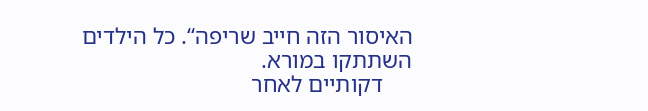האיסור הזה חייב שריפה“. כל הילדים השתתקו במורא.
     דקותיים לאחר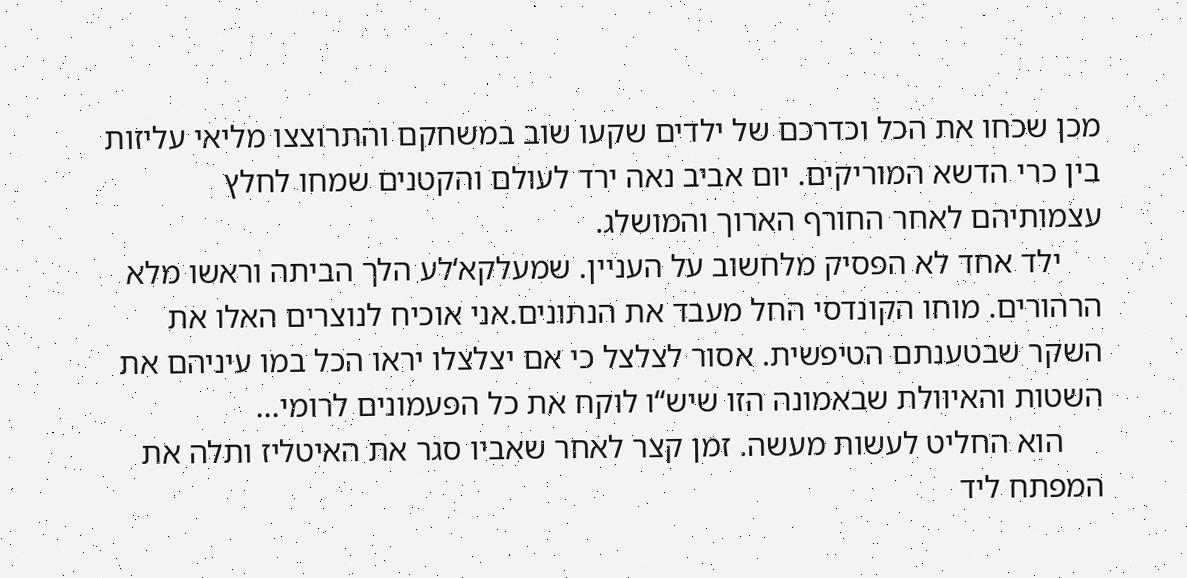מכן שכחו את הכל וכדרכם של ילדים שקעו שוב במשחקם והתרוצצו מליאי עליזות בין כרי הדשא המוריקים. יום אביב נאה ירד לעולם והקטנים שמחו לחלץ עצמותיהם לאחר החורף הארוך והמושלג.
     ילד אחד לא הפסיק מלחשוב על העניין. שמעלקא‘לע הלך הביתה וראשו מלא הרהורים. מוחו הקונדסי החל מעבד את הנתונים.אני אוכיח לנוצרים האלו את השקר שבטענתם הטיפשית. אסור לצלצל כי אם יצלצלו יראו הכל במו עיניהם את השטות והאיוולת שבאמונה הזו שיש“ו לוקח את כל הפעמונים לרומי...
     הוא החליט לעשות מעשה. זמן קצר לאחר שאביו סגר את האיטליז ותלה את המפתח ליד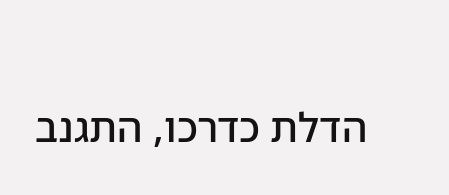הדלת כדרכו, התגנב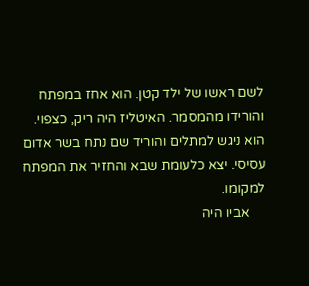לשם ראשו של ילד קטן. הוא אחז במפתח והורידו מהמסמר. האיטליז היה ריק, כצפוי. הוא ניגש למתלים והוריד שם נתח בשר אדום עסיסי. יצא כלעומת שבא והחזיר את המפתח למקומו.
     אביו היה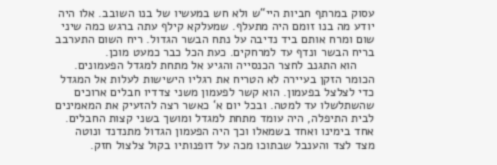עסוק במרתף חביות היי“ש ולא חש במעשיו של בנו השובב. אלו היה יודע מה בנו זומם היה מתעלף. שמעלקא קילף עתה ברגש כמה שיני שום ומרח אותם ביד נדיבה על נתח הבשר הגדול. ריח השום התערבב בריח הבשר ונדף עד למרחקים. כעת הכל כבר כמעט מוכן.
     הוא התגנב לחצר הכנסייה והגיע אל מתחת למגדל הפעמונים. הכומר הזקן בעיירה לא הטריח את רגליו הישישות לעלות אל המגדל כדי לצלצל בפעמון. הוא קשר לפעמון משני צדדיו חבלים ארוכים שהשתלשלו עד למטה. ובכל יום א‘ כאשר רצה להזעיק את המאמינים לבית התיפלה, היה עומד מתחת למגדל ומושך בשני קצות החבלים. אחד בימינו ואחד בשמאלו וכך היה הפעמון הגדול מתנדנד ונוטה מצד לצד והענבל שבתוכו מכה על דופנותיו בקול צלצול חזק.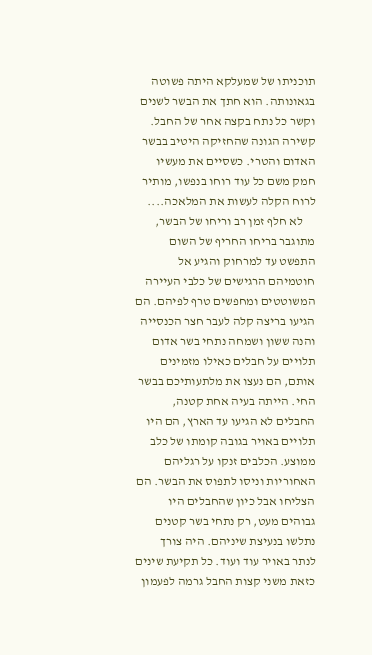תוכניתו של שמעלקא היתה פשוטה בגאונותה. הוא חתך את הבשר לשנים וקשר כל נתח בקצה אחר של החבל. קשירה הגונה שהחזיקה היטיב בבשר האדום והטרי. כשסיים את מעשיו חמק משם כל עוד רוחו בנפשו, מותיר לרוח הקלה לעשות את המלאכה....
     לא חלף זמן רב וריחו של הבשר, מתוגבר בריחו החריף של השום התפשט עד למרחוק והגיע אל חוטמיהם הרגישים של כלבי העיירה המשוטטים ומחפשים טרף לפיהם. הם הגיעו בריצה קלה לעבר חצר הכנסייה והנה ששון ושמחה נתחי בשר אדום תלויים על חבלים כאילו מזמינים אותם, הם נעצו את מלתעותיכם בבשר החי. הייתה בעיה אחת קטנה, החבלים לא הגיעו עד הארץ, הם היו תלויים באויר בגובה קומתו של כלב ממוצע. הכלבים זנקו על רגליהם האחוריות וניסו לתפוס את הבשר. הם הצליחו אבל כיון שהחבלים היו גבוהים מעט, רק נתחי בשר קטנים נתלשו בנעיצת שיניהם. היה צורך לנתר באויר עוד ועוד. כל תקיעת שינים כזאת משני קצות החבל גרמה לפעמון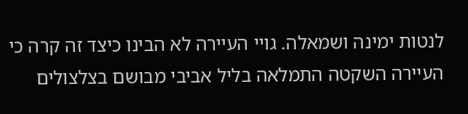לנטות ימינה ושמאלה. גויי העיירה לא הבינו כיצד זה קרה כי העיירה השקטה התמלאה בליל אביבי מבושם בצלצולים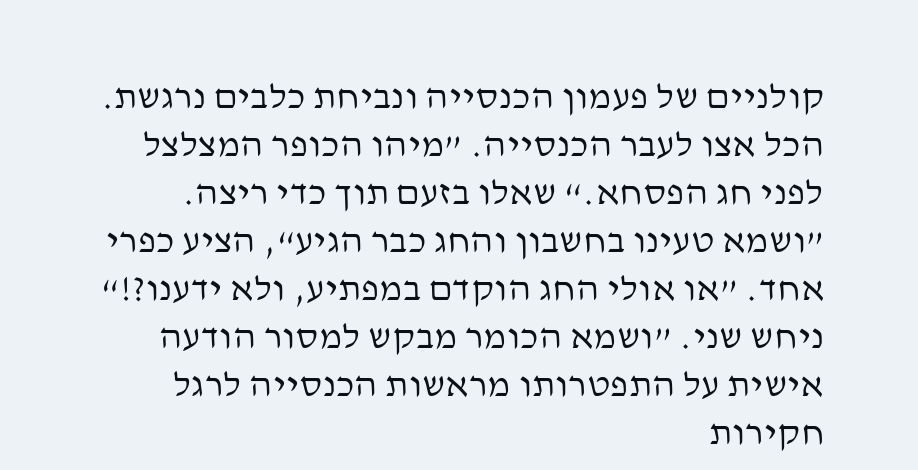קולניים של פעמון הכנסייה ונביחת כלבים נרגשת. הכל אצו לעבר הכנסייה. ”מיהו הכופר המצלצל לפני חג הפסחא.“ שאלו בזעם תוך כדי ריצה. ”ושמא טעינו בחשבון והחג כבר הגיע“, הציע כפרי אחד. ”או אולי החג הוקדם במפתיע, ולא ידענו?!“ ניחש שני. ”ושמא הכומר מבקש למסור הודעה אישית על התפטרותו מראשות הכנסייה לרגל חקירות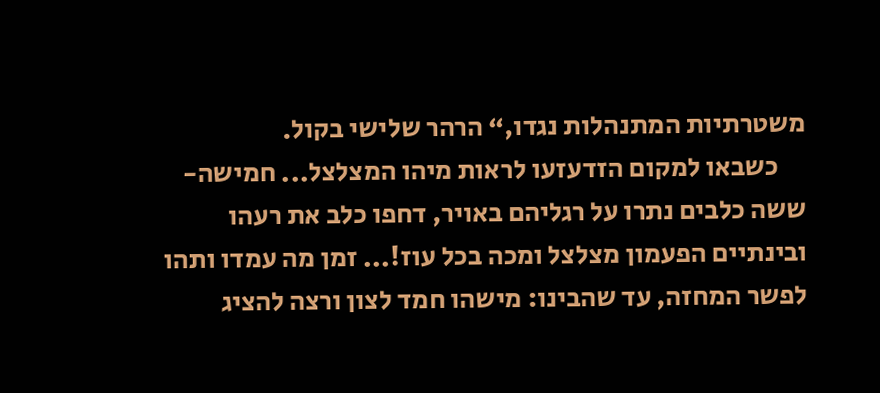משטרתיות המתנהלות נגדו,“ הרהר שלישי בקול.
     כשבאו למקום הזדעזעו לראות מיהו המצלצל... חמישה-ששה כלבים נתרו על רגליהם באויר, דחפו כלב את רעהו ובינתיים הפעמון מצלצל ומכה בכל עוז!... זמן מה עמדו ותהו לפשר המחזה, עד שהבינו: מישהו חמד לצון ורצה להציג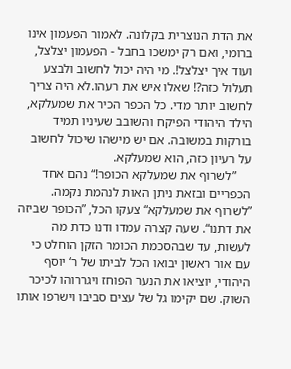את הדת הנוצרית בקלונה. לאמור הפעמון אינו ברומי, ואם רק ימשכו בחבל - הפעמון יצלצל, ועוד איך יצלצל!. מי היה יכול לחשוב ולבצע תעלול כזה?! שאלו איש את רעהו.לא היה צריך לחשוב יותר מדי. כל הכפר הכיר את שמעלקא, הילד היהודי הפיקח והשובב שעיניו תמיד בורקות במשובה. אם יש מישהו שיכול לחשוב על רעיון כזה, הוא שמעלקא.
     ”לשרוף את שמעלקא הכופר!“ נהם אחד הכפריים ובזאת ניתן האות לנהמת נקמה. ”לשרוף את שמעלקא“ צעקו הכל, ”הכופר שביזה את דתנו“. שעה קצרה עמדו ודנו כדת מה לעשות, עד שבהסכמת הכומר הזקן הוחלט כי עם אור ראשון יבואו הכל לביתו של ר‘ יוסף היהודי, יוציאו את הנער הפוחז ויגררוהו לכיכר השוק. שם יקימו גל של עצים סביבו וישרפו אותו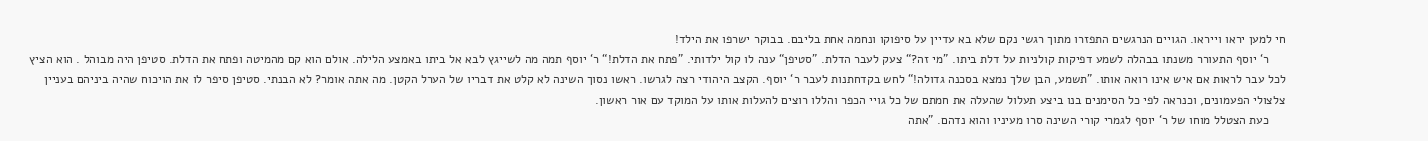חי למען יראו וייראו. הגויים הנרגשים התפזרו מתוך רגשי נקם שלא בא עדיין על סיפוקו ונחמה אחת בליבם. בבוקר ישרפו את הילד!
     ר‘ יוסף התעורר משנתו בבהלה לשמע דפיקות קולניות על דלת ביתו. ”מי זה?“ צעק לעבר הדלת. ”סטיפן“ ענה לו קול ילדותי. ”פתח את הדלת!“ ר‘ יוסף תמה מה לשייגץ לבא אל ביתו באמצע הלילה. אולם הוא קם מהמיטה ופתח את הדלת. סטיפן היה מבוהל . הוא הציץ לכל עבר לראות אם איש אינו רואה אותו. ”תשמע, הבן שלך נמצא בסכנה גדולה!“ לחש בקדחתנות לעבר ר‘ יוסף. הקצב היהודי רצה לגרשו. ראשו נסוך השינה לא קלט את דבריו של הערל הקטן. מה אתה אומר? לא הבנתי. סטיפן סיפר לו את הויכוח שהיה ביניהם בעניין צלצולי הפעמונים, וכנראה לפי כל הסימנים בנו ביצע תעלול שהעלה את חמתם של כל גויי הכפר והללו רוצים להעלות אותו על המוקד עם אור ראשון.
     כעת הצטלל מוחו של ר‘ יוסף לגמרי קורי השינה סרו מעיניו והוא נדהם. ”אתה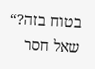בטוח בזה?“ שאל חסר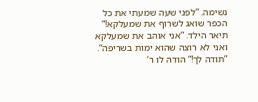נשימה. ”לפני שעה שמעתי את כל הכפר שואג לשרוף את שמעלקא!“ תיאר הילד. ”אני אוהב את שמעלקא ואני לא רוצה שהוא ימות בשריפה“. ”תודה לך!“ הודה לו ר‘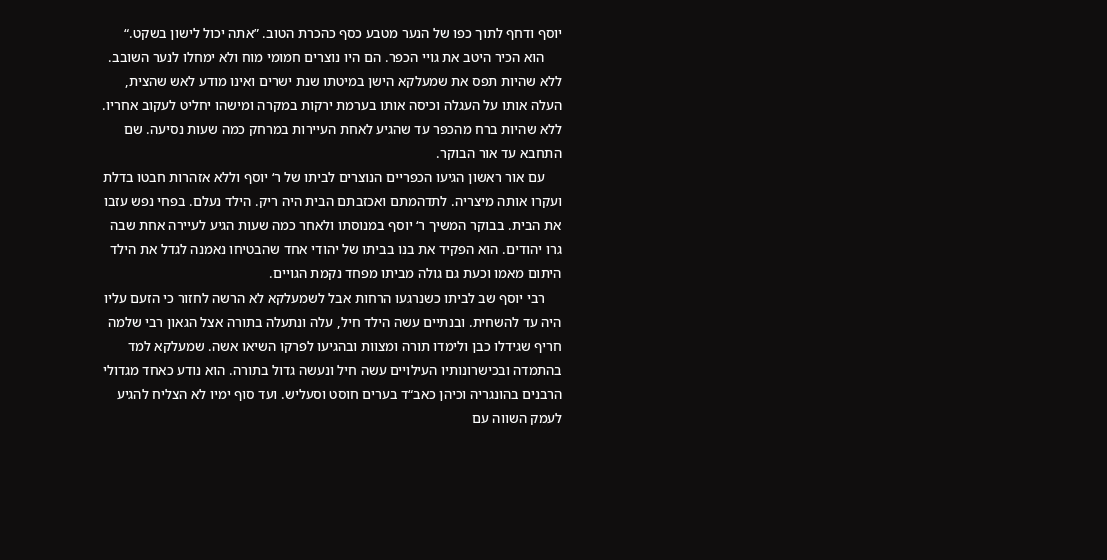יוסף ודחף לתוך כפו של הנער מטבע כסף כהכרת הטוב. ”אתה יכול לישון בשקט.“
     הוא הכיר היטב את גויי הכפר. הם היו נוצרים חמומי מוח ולא ימחלו לנער השובב. ללא שהיות תפס את שמעלקא הישן במיטתו שנת ישרים ואינו מודע לאש שהצית, העלה אותו על העגלה וכיסה אותו בערמת ירקות במקרה ומישהו יחליט לעקוב אחריו. ללא שהיות ברח מהכפר עד שהגיע לאחת העיירות במרחק כמה שעות נסיעה. שם התחבא עד אור הבוקר.
     עם אור ראשון הגיעו הכפריים הנוצרים לביתו של ר‘ יוסף וללא אזהרות חבטו בדלת ועקרו אותה מיצריה. לתדהמתם ואכזבתם הבית היה ריק. הילד נעלם. בפחי נפש עזבו את הבית. בבוקר המשיך ר‘ יוסף במנוסתו ולאחר כמה שעות הגיע לעיירה אחת שבה גרו יהודים. הוא הפקיד את בנו בביתו של יהודי אחד שהבטיחו נאמנה לגדל את הילד היתום מאמו וכעת גם גולה מביתו מפחד נקמת הגויים.
     רבי יוסף שב לביתו כשנרגעו הרחות אבל לשמעלקא לא הרשה לחזור כי הזעם עליו היה עד להשחית. ובנתיים עשה הילד חיל, עלה ונתעלה בתורה אצל הגאון רבי שלמה חריף שגידלו כבן ולימדו תורה ומצוות ובהגיעו לפרקו השיאו אשה. שמעלקא למד בהתמדה ובכישרונותיו העילויים עשה חיל ונעשה גדול בתורה. הוא נודע כאחד מגדולי הרבנים בהונגריה וכיהן כאב“ד בערים חוסט וסעליש. ועד סוף ימיו לא הצליח להגיע לעמק השווה עם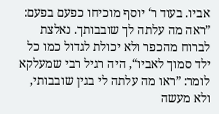אביו. בעוד ר‘ יוסף מוכיחו כפעם בפעם: ”ראה מה עלתה לך שובבותך. נאלצת לברוח מהכפר ולא יכולת לגדול כמו כל ילד סמוך לאביו“, היה רגיל רבי שמעלקא לומר: ”ראו מה עלתה לי בגין שובבותי, ולא מעשה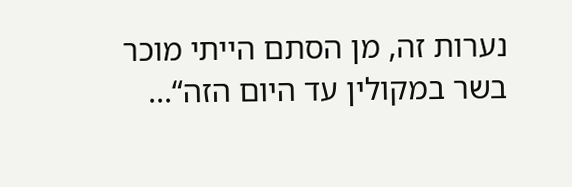נערות זה, מן הסתם הייתי מוכר בשר במקולין עד היום הזה“...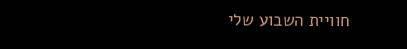חוויית השבוע שלי